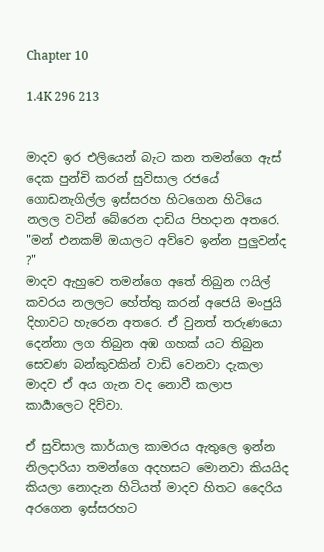Chapter 10

1.4K 296 213


මාදව ඉර එලියෙන් බැට කන තමන්ගෙ ඇස් දෙක පුන්චි කරන් සුවිසාල රජයේ ගොඩනැගිල්ල ඉස්සරහ හිටගෙන හිටියෙ නලල වටින් බේරෙන දාඩිය පිහදාන අතරෙ.
"මන් එනකම් ඔයාලට අව්වෙ ඉන්න පුලුවන්ද ?"
මාදව ඇහුවෙ තමන්ගෙ අතේ තිබුන ෆයිල් කවරය නලලට හේත්තු කරන් අජෙයි මංජුයි දිහාවට හැරෙන අතරෙ. ඒ වුනත් තරුණයො දෙන්නා ලග තිබුන අඹ ගහක් යට තිබුන සෙවණ බන්කුවකින් වාඩි වෙනවා දැකලා මාදව ඒ අය ගැන වද නොවී කලාප කාර්‍යාලෙට දිව්වා.

ඒ සුවිසාල කාර්යාල කාමරය ඇතුලෙ ඉන්න නිලදාරියා තමන්ගෙ අදහසට මොනවා කියයිද කියලා නොදැන හිටියත් මාදව හිතට දෛරිය අරගෙන ඉස්සරහට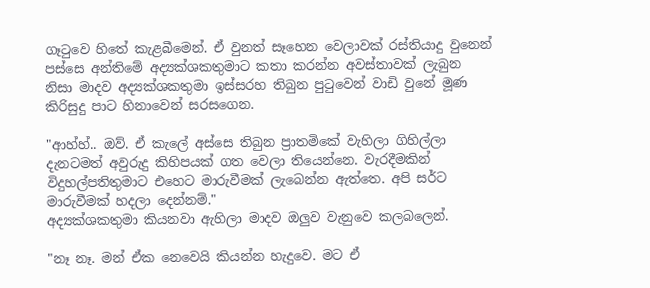ගෑටුවෙ හිතේ කැළබීමෙන්. ඒ වුනත් සෑහෙන වෙලාවක් රස්තියාදු වුනෙන් පස්සෙ අන්තිමේ අද්‍යක්ශකතුමාට කතා කරන්න අවස්තාවක් ලැබුන නිසා මාදව අද්‍යක්ශකතුමා ඉස්සරහ තිබුන පුටුවෙන් වාඩි වුනේ මූණ කිරිසුදු පාට හිනාවෙන් සරසගෙන.

"ආහ්හ්.. ඔව්. ඒ කැලේ අස්සෙ තිබුන ප්‍රාතමිකේ වැහිලා ගිහිල්ලා දැනටමත් අවුරුදු කිහිපයක් ගත වෙලා තියෙන්නෙ. වැරදීමකින් විදුහල්පතිතුමාට එහෙට මාරුවීමක් ලැබෙන්න ඇත්තෙ. අපි සර්ට මාරුවීමක් හදලා දෙන්නම්."
අද්‍යක්ශකතුමා කියනවා ඇහිලා මාදව ඔලුව වැනුවෙ කලබලෙන්.

"නෑ නෑ. මන් ඒක නෙවෙයි කියන්න හැදුවෙ. මට ඒ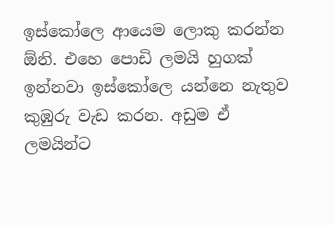ඉස්කෝලෙ ආයෙම ලොකු කරන්න ඕනි. එහෙ පොඩි ලමයි හුගක් ඉන්නවා ඉස්කෝලෙ යන්නෙ නැතුව කුඹුරු වැඩ කරන. අඩුම ඒ ලමයින්ට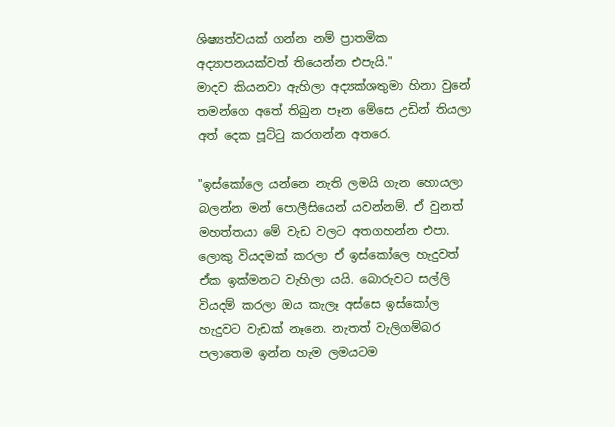ශිෂ්‍යත්වයක් ගන්න නම් ප්‍රාතමික අද්‍යාපනයක්වත් තියෙන්න එපැයි."
මාදව කියනවා ඇහිලා අද්‍යක්ශතුමා හිනා වුනේ තමන්ගෙ අතේ තිබුන පෑන මේසෙ උඩින් තියලා අත් දෙක පූට්ටු කරගන්න අතරෙ.

"ඉස්කෝලෙ යන්නෙ නැති ලමයි ගැන හොයලා බලන්න මන් පොලීසියෙන් යවන්නම්. ඒ වුනත් මහත්තයා මේ වැඩ වලට අතගහන්න එපා. ලොකු වියදමක් කරලා ඒ ඉස්කෝලෙ හැදුවත් ඒක ඉක්මනට වැහිලා යයි. බොරුවට සල්ලි වියදම් කරලා ඔය කැලෑ අස්සෙ ඉස්කෝල හැදුවට වැඩක් නෑනෙ. නැතත් වැලිගම්බර පලාතෙම ඉන්න හැම ලමයටම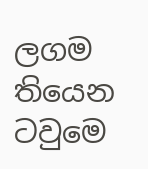ලගම තියෙන ටවුමෙ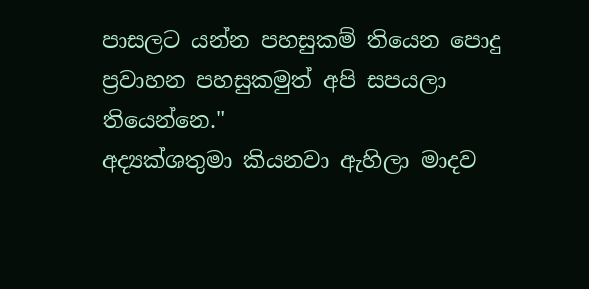පාසලට යන්න පහසුකම් තියෙන පොදු ප්‍රවාහන පහසුකමුත් අපි සපයලා තියෙන්නෙ."
අද්‍යක්ශතුමා කියනවා ඇහිලා මාදව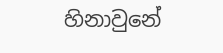හිනාවුනේ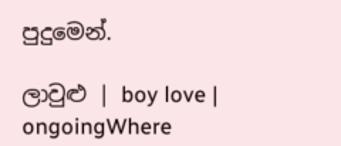පුදුමෙන්.

ලාවුළු | boy love | ongoingWhere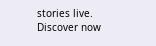stories live. Discover now